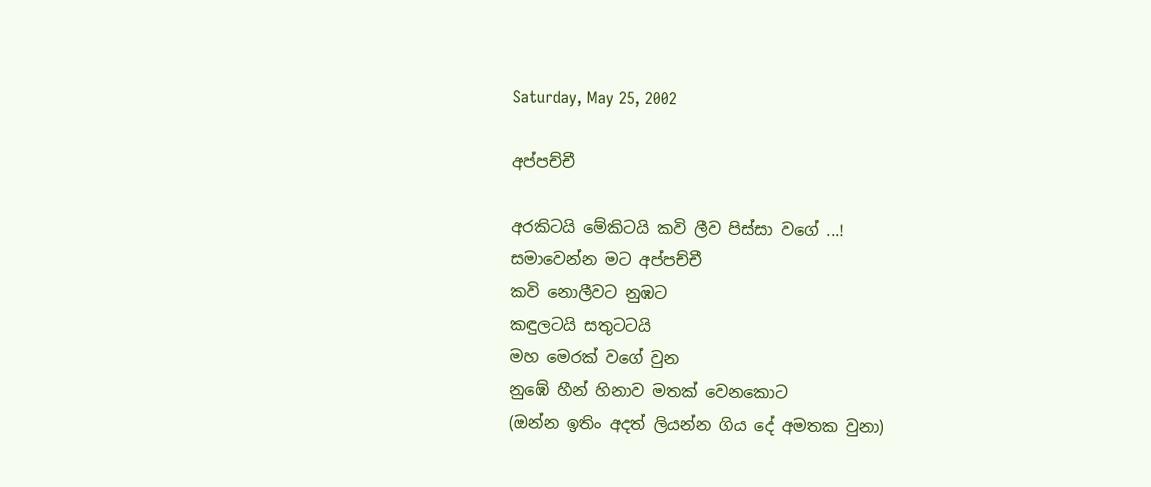Saturday, May 25, 2002

අප්පච්චී

අරකිටයි මේකිටයි කවි ලීව පිස්සා වගේ ...!
සමාවෙන්න මට අප්පච්චී
කවි නොලීවට නුඹට
කඳුලටයි සතුටටයි
මහ මෙරක් වගේ වුන
නුඹේ හීන් හිනාව මතක් වෙනකොට
(ඔන්න ඉතිං අදත් ලියන්න ගිය දේ අමතක වුනා)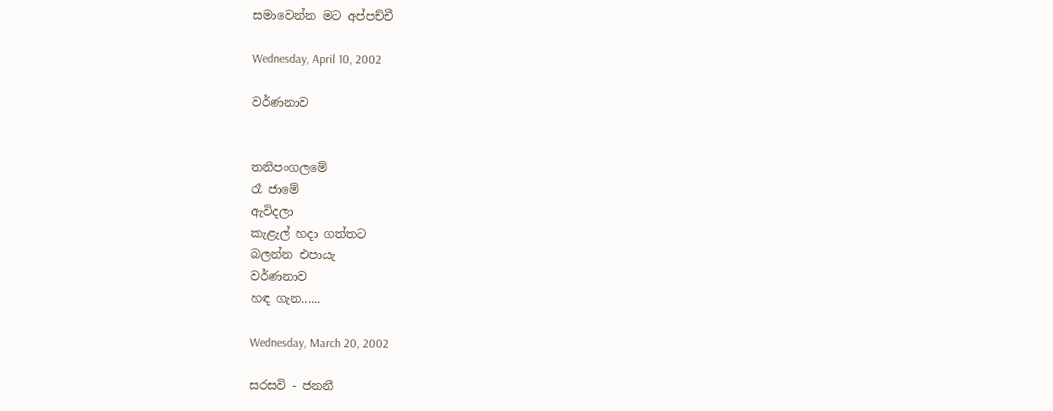සමාවෙන්න මට අප්පච්චී

Wednesday, April 10, 2002

වර්ණනාව


තනිපංගලමේ
රෑ ජාමේ
ඇවිදලා
කැළැල් හදා ගත්තට
බලන්න එපායැ
වර්ණනාව
හඳ ගැන......

Wednesday, March 20, 2002

සරසවි - ජනනී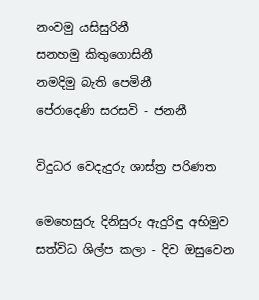නංවමු යසිසුරිනී
සනහමු කිතුගොසිනී
නමදිමු බැති පෙමිනී
පේරාදෙණි සරසවි - ජනනී

විදුධර වෙදැදුරු ශාස්ත්‍ර පරිණත

මෙහෙසුරු දිනිසුරු ඇදුරිඳු අභිමුව
සත්විධ ශිල්ප කලා - දිව ඔසුවෙන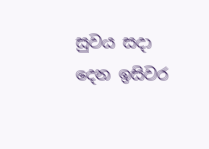සුවය සදා දෙන ඉසිවර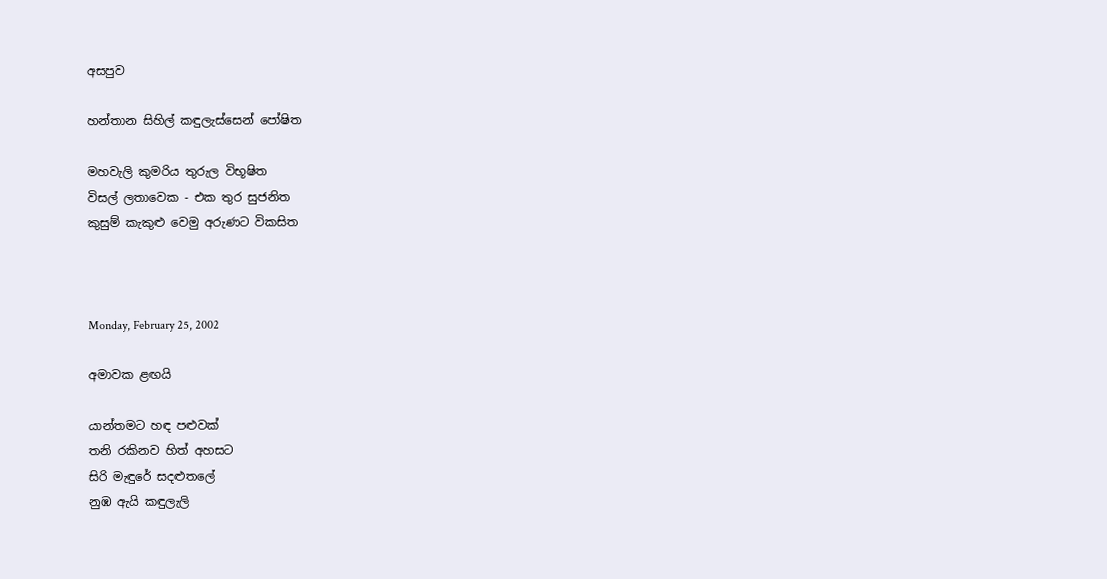අසපුව

හන්තාන සිහිල් කඳුලැස්සෙන් පෝෂිත

මහවැලි කුමරිය තුරුල විභූෂිත
විසල් ලතාවෙක - එක තුර සුජනිත
කුසුම් කැකුළු වෙමු අරුණට විකසිත



Monday, February 25, 2002

අමාවක ළඟයි

යාන්තමට හඳ පළුවක්
තනි රකිනව හිත් අහසට
සිරි මැඳුරේ සදළුතලේ
නුඹ ඇයි කඳුලැලි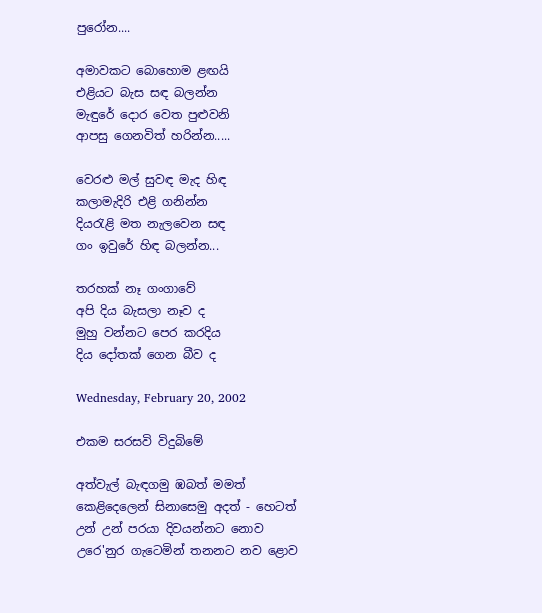පුරෝන....

අමාවකට බොහොම ළඟයි
එළියට බැස සඳ බලන්න
මැඳුරේ දොර වෙත පුළුවනි
ආපසු ගෙනවිත් හරින්න.....

වෙරළු මල් සුවඳ මැද හිඳ
කලාමැදිරි එළි ගනින්න
දියරැළි මත නැලවෙන සඳ
ගං ඉවුරේ හිඳ බලන්න...

තරහක් නෑ ගංගාවේ
අපි දිය බැසලා නෑව ද
මුහු වන්නට පෙර කරදිය
දිය දෝතක් ගෙන බීව ද

Wednesday, February 20, 2002

එකම සරසවි විදුබිමේ

අත්වැල් බැඳගමු ඹබත් මමත්
කෙළිදෙලෙන් සිනාසෙමු අදත් - හෙටත්
උන් උන් පරයා දිවයන්නට නොව
උරෙ'නුර ගැටෙමින් තනනට නව ළොව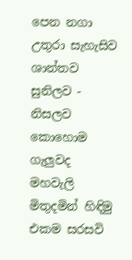පෙන නගා උතුරා සැහැසිව
ශාන්තව සුනිලව - නිසලව
කොහොම ගැලුවද මහවැලි
මිතුදමින් හිඳිමු
එකම සරසවි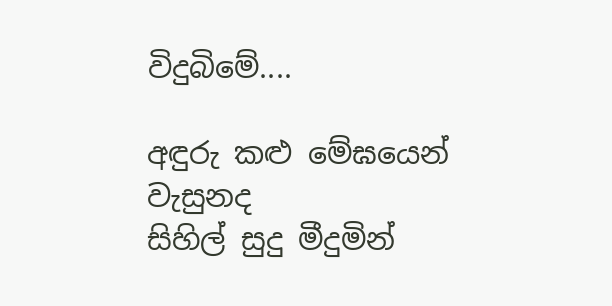විදුබිමේ....

අඳුරු කළු මේඝයෙන් වැසුනද
සිහිල් සුදු මීදුමින්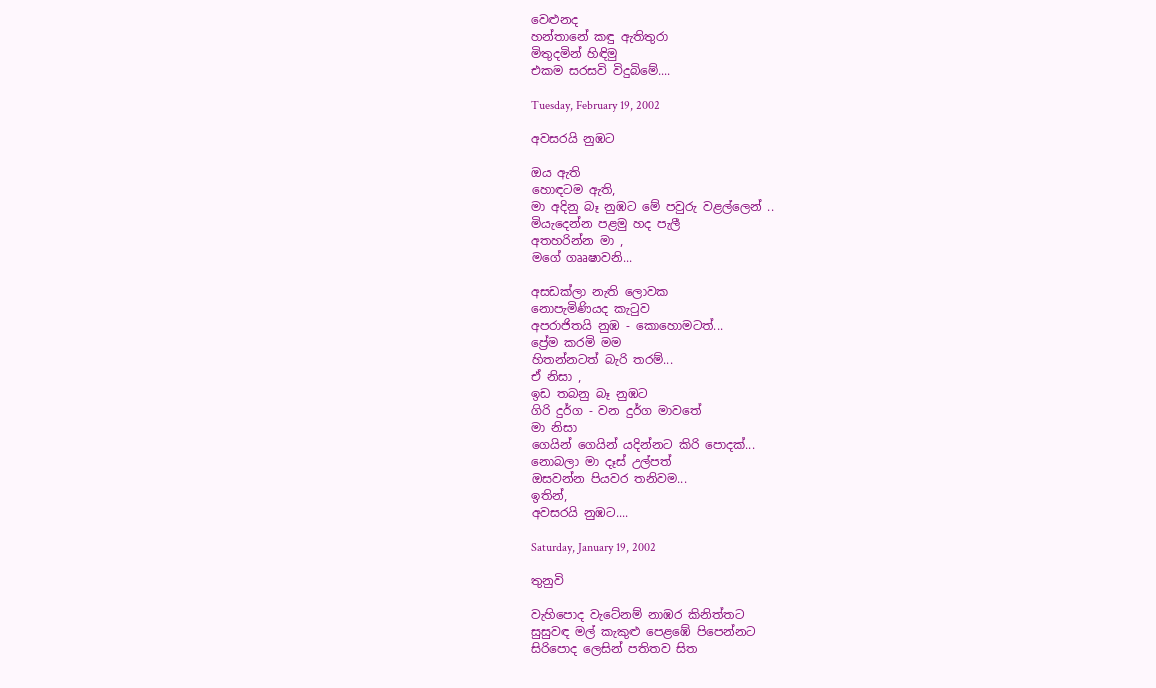වෙළුනද
හන්තානේ කඳු ඇතිතුරා
මිතුදමින් හිඳිමු
එකම සරසවි විදුබිමේ....

Tuesday, February 19, 2002

අවසරයි නුඹට

ඔය ඇති
හොඳටම ඇති,
මා අදිනු බෑ නුඹට මේ පවුරු වළල්ලෙන් ..
මියැදෙන්න පළමු හද පැලී
අතහරින්න මා ,
මගේ ගෲෂාවනි...

අසඩක්ලා නැති ලොවක
නොපැමිණියද කැටුව
අපරාජිතයි නුඹ - කොහොමටත්...
ප්‍රේම කරමි මම
හිතන්නටත් බැරි තරම්...
ඒ නිසා ,
ඉඩ තබනු බෑ නුඹට
ගිරි දුර්ග - වන දුර්ග මාවතේ
මා නිසා
ගෙයින් ගෙයින් යදින්නට කිරි පොදක්...
නොබලා මා දෑස් උල්පත්
ඔසවන්න පියවර තනිවම...
ඉතින්,
අවසරයි නුඹට....

Saturday, January 19, 2002

තුනුවි

වැහිපොද වැටේනම් නාඹර කිනිත්තට
සුසුවඳ මල් කැකුළු පෙළඹේ පිපෙන්නට
සිරිපොද ලෙසින් පතිතව සිත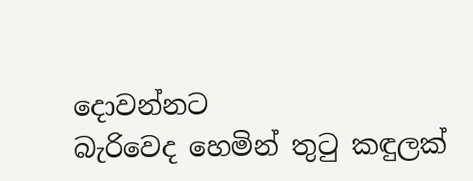දොවන්නට
බැරිවෙද හෙමින් තුටු කඳුලක්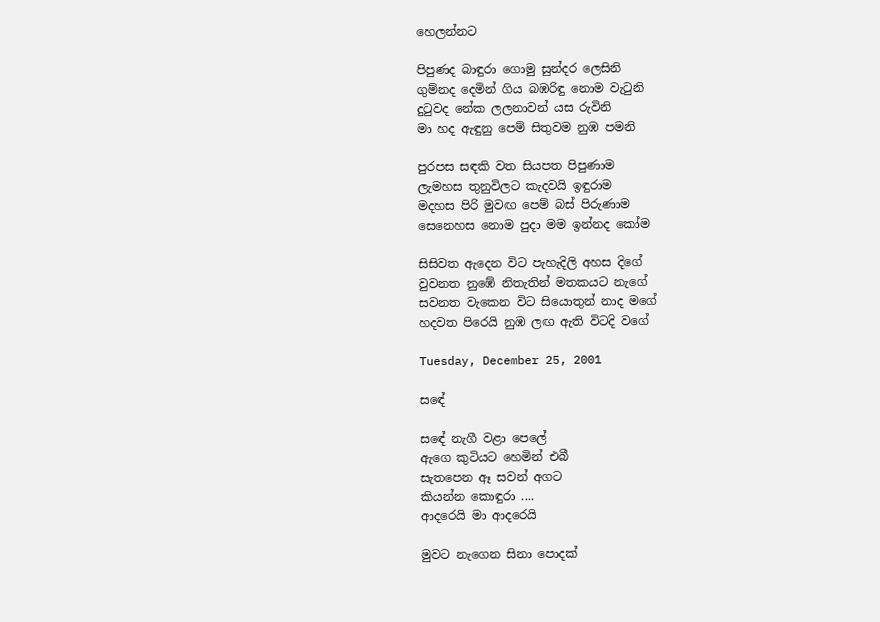හෙලන්නට

පිපුණද බාඳුරා ගොමු සුන්දර ලෙසිනි
ගුම්නද දෙමින් ගිය බඹරිඳු නොම වැටුනි
දුටුවද නේක ලලනාවන් යස රුවිනි
මා හද ඇඳුනු පෙම් සිතුවම නුඹ පමනි

පුරපස සඳකි වත සියපත පිපුණාම
ලැමහස තුනුවිලට කැදවයි ඉඳුරාම
මදහස පිරි මුවඟ පෙම් බස් පිරුණාම
සෙනෙහස නොම පුදා මම ඉන්නද කෝම

සිසිවත ඇදෙන විට පැහැදිලි අහස දිගේ
වුවනත නුඹේ නිතැතින් මතකයට නැගේ
සවනත වැකෙන විට සියොතුන් නාද මගේ
හදවත පිරෙයි නුඹ ලඟ ඇති විටදි වගේ

Tuesday, December 25, 2001

සඳේ

සඳේ නැගී වළා පෙලේ
ඇගෙ කුටියට හෙමින් එබී
සැතපෙන ඈ සවන් අගට
කියන්න කොඳුරා ....
ආදරෙයි මා ආදරෙයි

මුවට නැගෙන සිනා පොදක්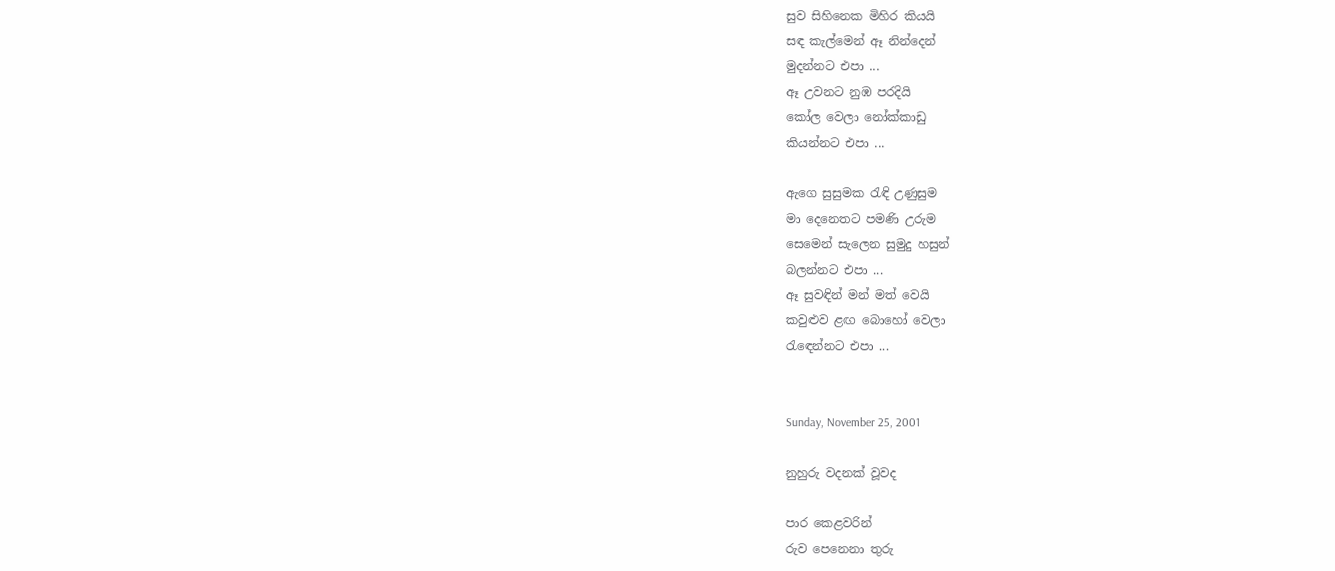සුව සිහිනෙක මිහිර කියයි
සඳ කැල්මෙන් ඈ නින්දෙන්
මුදන්නට එපා ...
ඈ උවනට නුඹ පරදියි
කෝල වෙලා නෝක්කාඩු
කියන්නට එපා ...

ඇගෙ සුසුමක රැඳි උණුසුම
මා දෙනෙතට පමණි උරුම
සෙමෙන් සැලෙන සුමුදු හසුන්
බලන්නට එපා ...
ඈ සුවඳින් මන් මත් වෙයි
කවුළුව ළඟ බොහෝ වෙලා
රැඳෙන්නට එපා ...


Sunday, November 25, 2001

නුහුරු වදනක් වූවද

පාර කෙළවරින්
රුව පෙනෙනා තුරු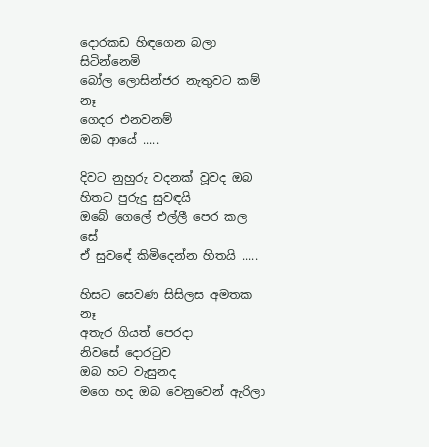දොරකඩ හිඳගෙන බලා සිටින්නෙමි
බෝල ලොසින්ජර නැතුවට කම් නෑ
ගෙදර එනවනම්
ඔබ ආයේ .....

දිවට නුහුරු වදනක් වූවද ඔබ
හිතට පුරුදු සුවඳයි
ඔබේ ගෙලේ එල්ලී පෙර කල සේ
ඒ සුවඳේ කිමිදෙන්න හිතයි .....

හිසට සෙවණ සිසිලස අමතක නෑ
අතැර ගියත් පෙරදා
නිවසේ දොරටුව
ඔබ හට වැසුනද
මගෙ හද ඔබ වෙනුවෙන් ඇරිලා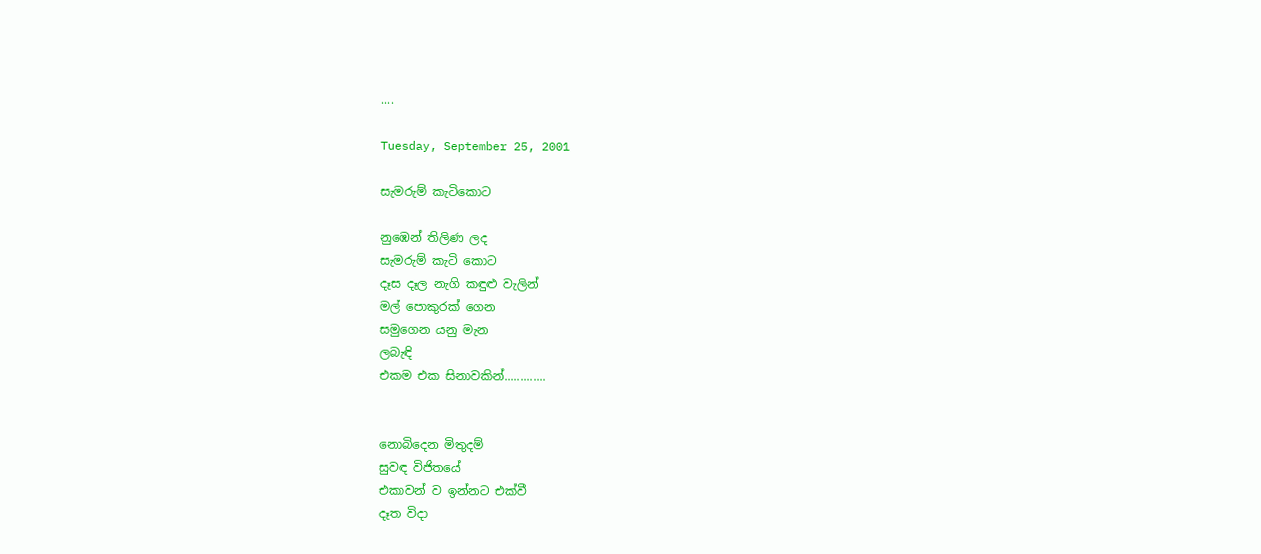....

Tuesday, September 25, 2001

සැමරුම් කැටිකොට

නුඹෙන් තිලිණ ලද
සැමරුම් කැටි කොට
දෑස දෑල නැගි කඳුළු වැලින්
මල් පොකුරක් ගෙන
සමුගෙන යනු මැන
ලබැඳි
එකම එක සිනාවකින්.............


නොබිදෙන මිතුදම්
සුවඳ විජිතයේ
එකාවන් ව ඉන්නට එක්වී
දෑත විදා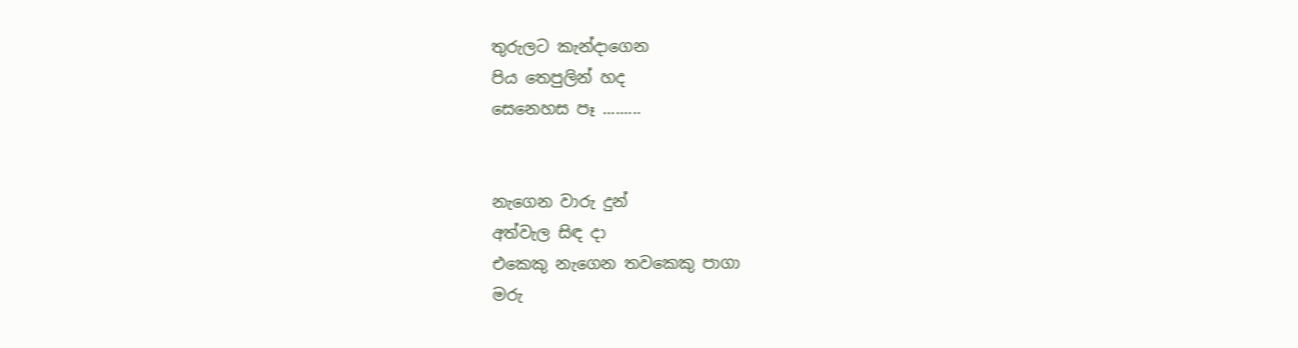තුරුලට කැන්දාගෙන
පිය තෙපුලින් හද
සෙනෙහස පෑ .........


නැගෙන වාරු දුන්
අත්වැල සිඳ දා
එකෙකු නැගෙන තවකෙකු පාගා
මරු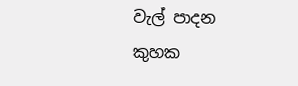වැල් පාදන
කුහක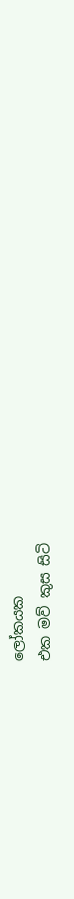ලෝකයක
එක මව් කුස සිටි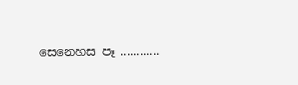සෙනෙහස පෑ ............